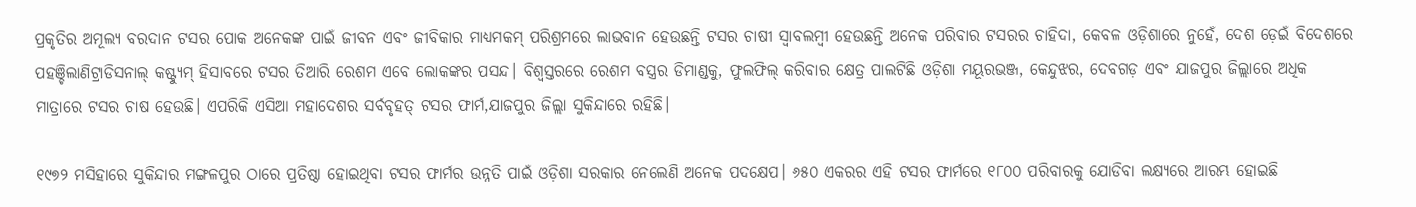ପ୍ରକୃତିର ଅମୂଲ୍ୟ ବରଦାନ ଟସର ପୋକ ଅନେକଙ୍କ ପାଇଁ ଜୀବନ ଏବଂ ଜୀବିକାର ମାଧ୍ୟମକମ୍ ପରିଶ୍ରମରେ ଲାଭବାନ ହେଉଛନ୍ତି ଟସର ଚାଷୀ ସ୍ୱାବଲମ୍ବୀ ହେଉଛନ୍ତି ଅନେକ ପରିବାର ଟସରର ଚାହିଦା, କେବଳ ଓଡ଼ିଶାରେ ନୁହେଁ, ଦେଶ ଡ଼େଇଁ ବିଦେଶରେ ପହଞ୍ଚିଲାଣିଟ୍ରାଡିସନାଲ୍ କଷ୍ଟ୍ୟୁମ୍ ହିସାବରେ ଟସର ତିଆରି ରେଶମ ଏବେ ଲୋକଙ୍କର ପସନ୍ଦ। ବିଶ୍ୱସ୍ତରରେ ରେଶମ ବସ୍ତ୍ରର ଡିମାଣ୍ଡକୁ, ଫୁଲଫିଲ୍ କରିବାର କ୍ଷେତ୍ର ପାଲଟିଛି ଓଡ଼ିଶା ମୟୂରଭଞ୍ଜ, କେନ୍ଦୁଝର, ଦେବଗଡ଼ ଏବଂ ଯାଜପୁର ଜିଲ୍ଲାରେ ଅଧିକ ମାତ୍ରାରେ ଟସର ଚାଷ ହେଉଛି। ଏପରିକି ଏସିଆ ମହାଦେଶର ସର୍ବବୃହତ୍ ଟସର ଫାର୍ମ,ଯାଜପୁର ଜିଲ୍ଲା ସୁକିନ୍ଦାରେ ରହିଛି।

୧୯୭୨ ମସିହାରେ ସୁକିନ୍ଦାର ମଙ୍ଗଳପୁର ଠାରେ ପ୍ରତିଷ୍ଠା ହୋଇଥିବା ଟସର ଫାର୍ମର ଉନ୍ନତି ପାଇଁ ଓଡ଼ିଶା ସରକାର ନେଲେଣି ଅନେକ ପଦକ୍ଷେପ। ୬୫୦ ଏକରର ଏହି ଟସର ଫାର୍ମରେ ୧୮୦୦ ପରିବାରକୁ ଯୋଡିବା ଲକ୍ଷ୍ୟରେ ଆରମ୍ଭ ହୋଇଛି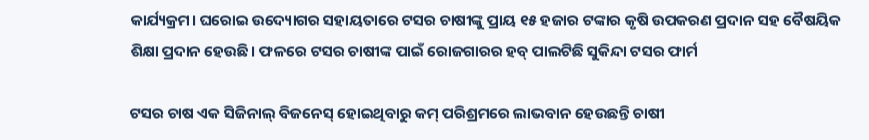କାର୍ଯ୍ୟକ୍ରମ। ଘରୋଇ ଉଦ୍ୟୋଗର ସହାୟତାରେ ଟସର ଚାଷୀଙ୍କୁ ପ୍ରାୟ ୧୫ ହଜାର ଟଙ୍କାର କୃଷି ଉପକରଣ ପ୍ରଦାନ ସହ ବୈଷୟିକ ଶିକ୍ଷା ପ୍ରଦାନ ହେଉଛି। ଫଳରେ ଟସର ଚାଷୀଙ୍କ ପାଇଁ ରୋଜଗାରର ହବ୍ ପାଲଟିଛି ସୁକିନ୍ଦା ଟସର ଫାର୍ମ

ଟସର ଚାଷ ଏକ ସିଜିନାଲ୍ ବିଜନେସ୍ ହୋଇଥିବାରୁ କମ୍ ପରିଶ୍ରମରେ ଲାଭବାନ ହେଉଛନ୍ତି ଚାଷୀ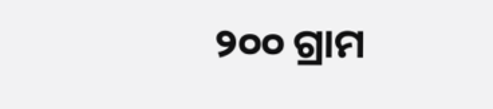୨୦୦ ଗ୍ରାମ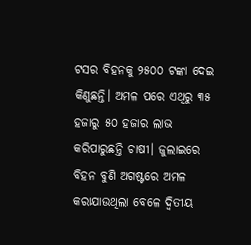ଟସର ବିହନକୁ ୨୫୦୦ ଟଙ୍କା ଦେଇ କିଣୁଛନ୍ତି। ଅମଳ ପରେ ଏଥିରୁ ୩୫ ହଜାରୁ ୫୦ ହଜାର ଲାଭ କରିପାରୁଛନ୍ତି ଚାଷୀ। ଜୁଲାଇରେ ବିହନ ବୁଣି ଅଗଷ୍ଟରେ ଅମଳ କରାଯାଉଥିଲା ବେଳେ ଦ୍ୱିତୀୟ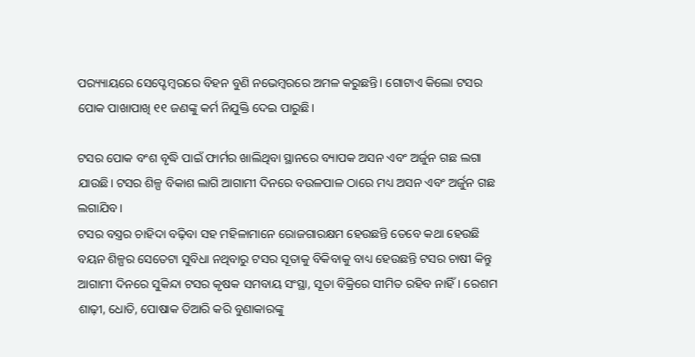ପର‌୍ୟ୍ୟାୟରେ ସେପ୍ଟେମ୍ବରରେ ବିହନ ବୁଣି ନଭେମ୍ବରରେ ଅମଳ କରୁଛନ୍ତି। ଗୋଟାଏ କିଲୋ ଟସର ପୋକ ପାଖାପାଖି ୧୧ ଜଣଙ୍କୁ କର୍ମ ନିଯୁକ୍ତି ଦେଇ ପାରୁଛି।

ଟସର ପୋକ ବଂଶ ବୃଦ୍ଧି ପାଇଁ ଫାର୍ମର ଖାଲିଥିବା ସ୍ଥାନରେ ବ୍ୟାପକ ଅସନ ଏବଂ ଅର୍ଜୁନ ଗଛ ଲଗା ଯାଉଛି। ଟସର ଶିଳ୍ପ ବିକାଶ ଲାଗି ଆଗାମୀ ଦିନରେ ବଉଳପାଳ ଠାରେ ମଧ୍ୟ ଅସନ ଏବଂ ଅର୍ଜୁନ ଗଛ ଲଗାଯିବ।
ଟସର ବସ୍ତ୍ରର ଚାହିଦା ବଢ଼ିବା ସହ ମହିଳାମାନେ ରୋଜଗାରକ୍ଷମ ହେଉଛନ୍ତି ତେବେ କଥା ହେଉଛି ବୟନ ଶିଳ୍ପର ସେତେଟା ସୁବିଧା ନଥିବାରୁ ଟସର ସୂତାକୁ ବିକିବାକୁ ବାଧ୍ୟ ହେଉଛନ୍ତି ଟସର ଚାଷୀ କିନ୍ତୁ ଆଗାମୀ ଦିନରେ ସୁକିନ୍ଦା ଟସର କୃଷକ ସମବାୟ ସଂସ୍ଥା, ସୂତା ବିକ୍ରିରେ ସୀମିତ ରହିବ ନାହିଁ। ରେଶମ ଶାଢ଼ୀ, ଧୋତି, ପୋଷାକ ତିଆରି କରି ବୁଣାକାରଙ୍କୁ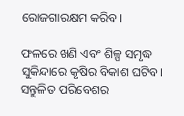ରୋଜଗାରକ୍ଷମ କରିବ।

ଫଳରେ ଖଣି ଏବଂ ଶିଳ୍ପ ସମୃଦ୍ଧ ସୁକିନ୍ଦାରେ କୃଷିର ବିକାଶ ଘଟିବ। ସନ୍ତୁଳିତ ପରିବେଶର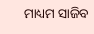ମାଧ୍ୟମ ସାଜିବ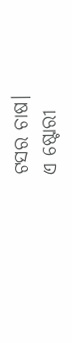ଟସର ଚାଷ।
ଏ ଷ୍ଟୋରୀ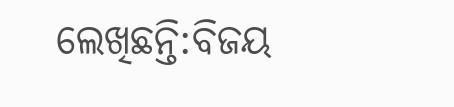ଲେଖିଛନ୍ତି:ବିଜୟ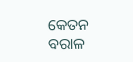କେତନ ବରାଳ